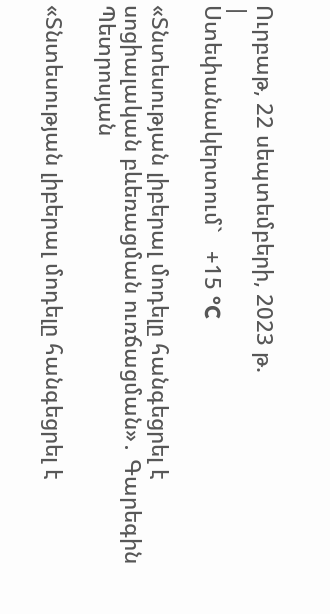Ուրբաթ, 22 սեպտեմբերի, 2023 թ.
|
Ստեփանակերտում`   +15 °C

«Տնտեսության լիբերալ մոդելը հանգեցրել է սոցիալական բևեռացման ուռճացման»․ Գարեգին Պետրոսյան

«Տնտեսության լիբերալ մոդելը հանգեցրել է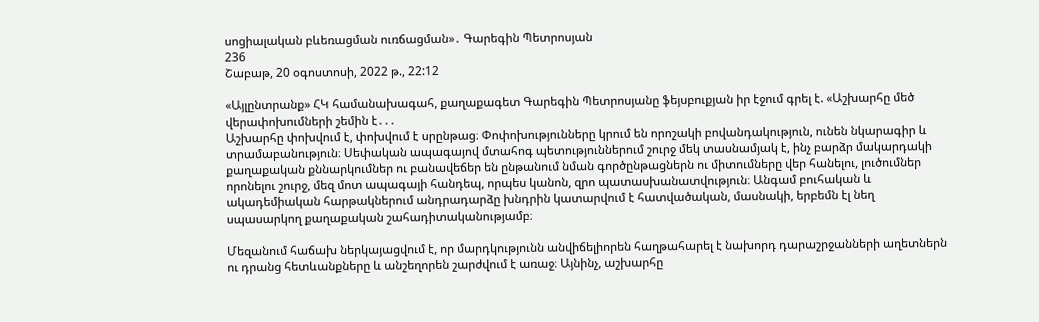սոցիալական բևեռացման ուռճացման»․ Գարեգին Պետրոսյան
236
Շաբաթ, 20 օգոստոսի, 2022 թ., 22:12

«Այլընտրանք» ՀԿ համանախագահ, քաղաքագետ Գարեգին Պետրոսյանը ֆեյսբուքյան իր էջում գրել է. «Աշխարհը մեծ վերափոխումների շեմին է․․․
Աշխարհը փոխվում է, փոխվում է սրընթաց։ Փոփոխությունները կրում են որոշակի բովանդակություն, ունեն նկարագիր և տրամաբանություն։ Սեփական ապագայով մտահոգ պետություններում շուրջ մեկ տասնամյակ է, ինչ բարձր մակարդակի քաղաքական քննարկումներ ու բանավեճեր են ընթանում նման գործընթացներն ու միտումները վեր հանելու, լուծումներ որոնելու շուրջ, մեզ մոտ ապագայի հանդեպ, որպես կանոն, զրո պատասխանատվություն։ Անգամ բուհական և ակադեմիական հարթակներում անդրադարձը խնդրին կատարվում է հատվածական, մասնակի, երբեմն էլ նեղ սպասարկող քաղաքական շահադիտականությամբ։

Մեզանում հաճախ ներկայացվում է, որ մարդկությունն անվիճելիորեն հաղթահարել է նախորդ դարաշրջանների աղետներն ու դրանց հետևանքները և անշեղորեն շարժվում է առաջ։ Այնինչ, աշխարհը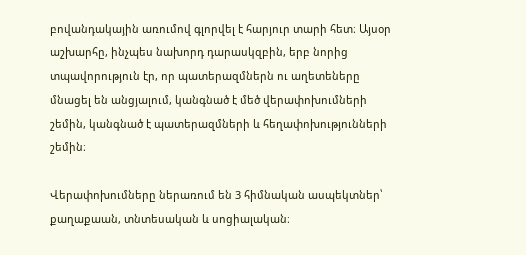բովանդակային առումով գլորվել է հարյուր տարի հետ։ Այսօր աշխարհը, ինչպես նախորդ դարասկզբին, երբ նորից տպավորություն էր, որ պատերազմներն ու աղետեները մնացել են անցյալում, կանգնած է մեծ վերափոխումների շեմին, կանգնած է պատերազմների և հեղափոխությունների շեմին։

Վերափոխումները ներառում են 3 հիմնական ասպեկտներ՝ քաղաքաան, տնտեսական և սոցիալական։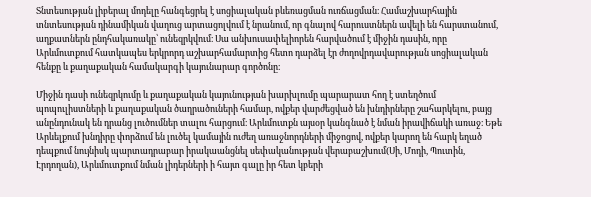Տնտեսության լիբերալ մոդելը հանգեցրել է սոցիալական բևեռացման ուռճացման։ Համաշխարհային տնտեսության դինամիկան վաղուց արտացոլվում է նրանում, որ գնալով հարուստներն ավելի են հարստանում, աղքատներն ընդհակառակը՝ ունեզրկվում։ Սա անխուսափելիորեն հարվածում է միջին դասին, որը Արևմուտքում հատկապես երկրորդ աշխարհամարտից հետո դարձել էր ժողովրդավարության սոցիալական հենքը և քաղաքական համակարգի կայունարար գործոնը։

Միջին դասի ունեզրկումը և քաղաքական կայունության խարխլումը պարարատ հող է ստեղծում պոպուլիստների և քաղաքական ծաղրածուների համար, ովքեր վարժեցված են խնդիրները շահարկելու, բայց անընդունակ են դրանց լուծումներ տալու հարցում։ Արևմուտքն այսօր կանգնած է նման իրավիճակի առաջ։ Եթե Արևելքում խնդիրը փորձում են լուծել կամային ուժեղ առաջնորդների միջոցով, ովքեր կարող են հարկ եղած դեպքում նույնիսկ պարտադրաբար իրակաանցնել սեփականության վերաբաշխում(Սի, Մոդի, Պուտին, Էրդողան), Արևմուտքում նման լիդերների ի հայտ գալը իր հետ կբերի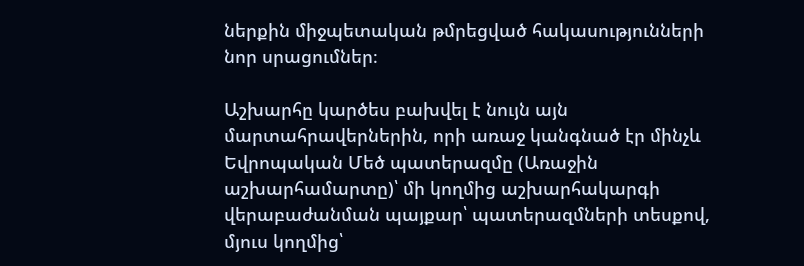ներքին միջպետական թմրեցված հակասությունների նոր սրացումներ։

Աշխարհը կարծես բախվել է նույն այն մարտահրավերներին, որի առաջ կանգնած էր մինչև Եվրոպական Մեծ պատերազմը (Առաջին աշխարհամարտը)՝ մի կողմից աշխարհակարգի վերաբաժանման պայքար՝ պատերազմների տեսքով, մյուս կողմից՝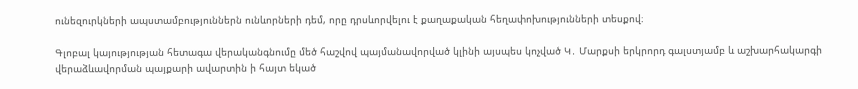ունեզուրկների ապստամբություններն ունևորների դեմ, որը դրսևորվելու է քաղաքական հեղափոխությունների տեսքով։

Գլոբալ կայությության հետագա վերականգնումը մեծ հաշվով պայմանավորված կլինի այսպես կոչված Կ․ Մարքսի երկրորդ գալստյամբ և աշխարհակարգի վերաձևավորման պայքարի ավարտին ի հայտ եկած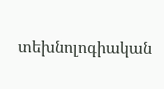տեխնոլոգիական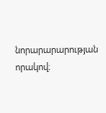նորարարարության որակով։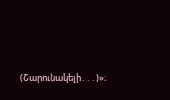(Շարունակելի․․․)»։